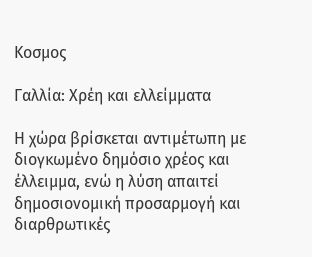Κοσμος

Γαλλία: Xρέη και ελλείμματα

Η χώρα βρίσκεται αντιμέτωπη με διογκωμένο δημόσιο χρέος και έλλειμμα, ενώ η λύση απαιτεί δημοσιονομική προσαρμογή και διαρθρωτικές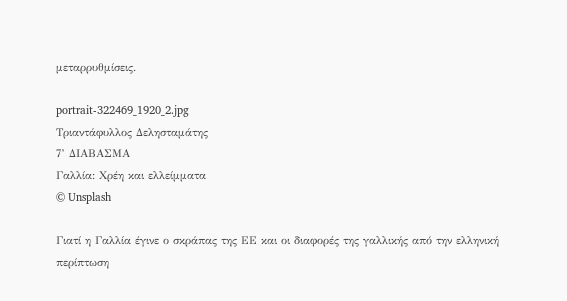μεταρρυθμίσεις.

portrait-322469_1920_2.jpg
Τριαντάφυλλος Δελησταμάτης
7’ ΔΙΑΒΑΣΜΑ
Γαλλία: Xρέη και ελλείμματα
© Unsplash

Γιατί η Γαλλία έγινε ο σκράπας της ΕΕ και οι διαφορές της γαλλικής από την ελληνική περίπτωση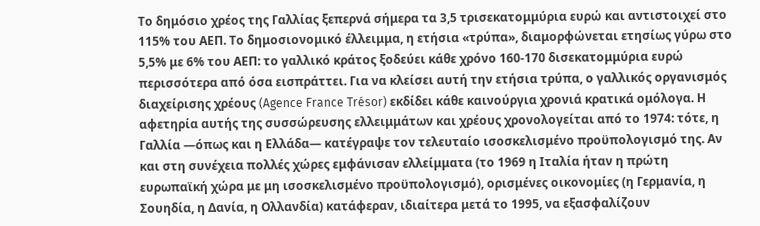Το δημόσιο χρέος της Γαλλίας ξεπερνά σήμερα τα 3,5 τρισεκατομμύρια ευρώ και αντιστοιχεί στο 115% του ΑΕΠ. Το δημοσιονομικό έλλειμμα, η ετήσια «τρύπα», διαμορφώνεται ετησίως γύρω στο 5,5% με 6% του ΑΕΠ: το γαλλικό κράτος ξοδεύει κάθε χρόνο 160-170 δισεκατομμύρια ευρώ περισσότερα από όσα εισπράττει. Για να κλείσει αυτή την ετήσια τρύπα, ο γαλλικός οργανισμός διαχείρισης χρέους (Agence France Trésor) εκδίδει κάθε καινούργια χρονιά κρατικά ομόλογα. Η αφετηρία αυτής της συσσώρευσης ελλειμμάτων και χρέους χρονολογείται από το 1974: τότε, η Γαλλία —όπως και η Ελλάδα— κατέγραψε τον τελευταίο ισοσκελισμένο προϋπολογισμό της. Αν και στη συνέχεια πολλές χώρες εμφάνισαν ελλείμματα (το 1969 η Ιταλία ήταν η πρώτη ευρωπαϊκή χώρα με μη ισοσκελισμένο προϋπολογισμό), ορισμένες οικονομίες (η Γερμανία, η Σουηδία, η Δανία, η Ολλανδία) κατάφεραν, ιδιαίτερα μετά το 1995, να εξασφαλίζουν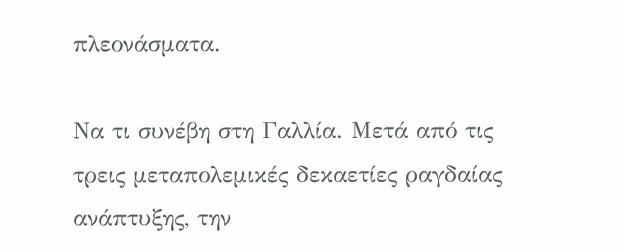πλεονάσματα.

Να τι συνέβη στη Γαλλία. Μετά από τις τρεις μεταπολεμικές δεκαετίες ραγδαίας ανάπτυξης, την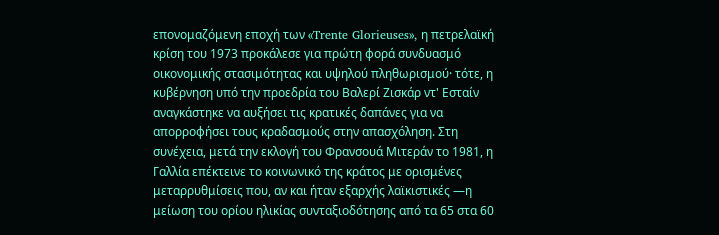επονομαζόμενη εποχή των «Trente Glorieuses», η πετρελαϊκή κρίση του 1973 προκάλεσε για πρώτη φορά συνδυασμό οικονομικής στασιμότητας και υψηλού πληθωρισμού· τότε, η κυβέρνηση υπό την προεδρία του Βαλερί Ζισκάρ ντ' Εσταίν αναγκάστηκε να αυξήσει τις κρατικές δαπάνες για να απορροφήσει τους κραδασμούς στην απασχόληση. Στη συνέχεια, μετά την εκλογή του Φρανσουά Μιτεράν το 1981, η Γαλλία επέκτεινε το κοινωνικό της κράτος με ορισμένες μεταρρυθμίσεις που, αν και ήταν εξαρχής λαϊκιστικές —η μείωση του ορίου ηλικίας συνταξιοδότησης από τα 65 στα 60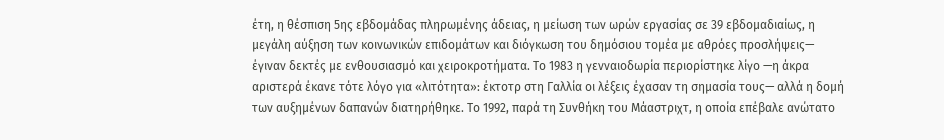έτη, η θέσπιση 5ης εβδομάδας πληρωμένης άδειας, η μείωση των ωρών εργασίας σε 39 εβδομαδιαίως, η μεγάλη αύξηση των κοινωνικών επιδομάτων και διόγκωση του δημόσιου τομέα με αθρόες προσλήψεις— έγιναν δεκτές με ενθουσιασμό και χειροκροτήματα. Το 1983 η γενναιοδωρία περιορίστηκε λίγο —η άκρα αριστερά έκανε τότε λόγο για «λιτότητα»: έκτοτρ στη Γαλλία οι λέξεις έχασαν τη σημασία τους— αλλά η δομή των αυξημένων δαπανών διατηρήθηκε. Το 1992, παρά τη Συνθήκη του Μάαστριχτ, η οποία επέβαλε ανώτατο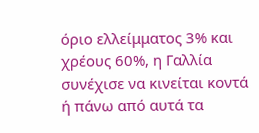όριο ελλείμματος 3% και χρέους 60%, η Γαλλία συνέχισε να κινείται κοντά ή πάνω από αυτά τα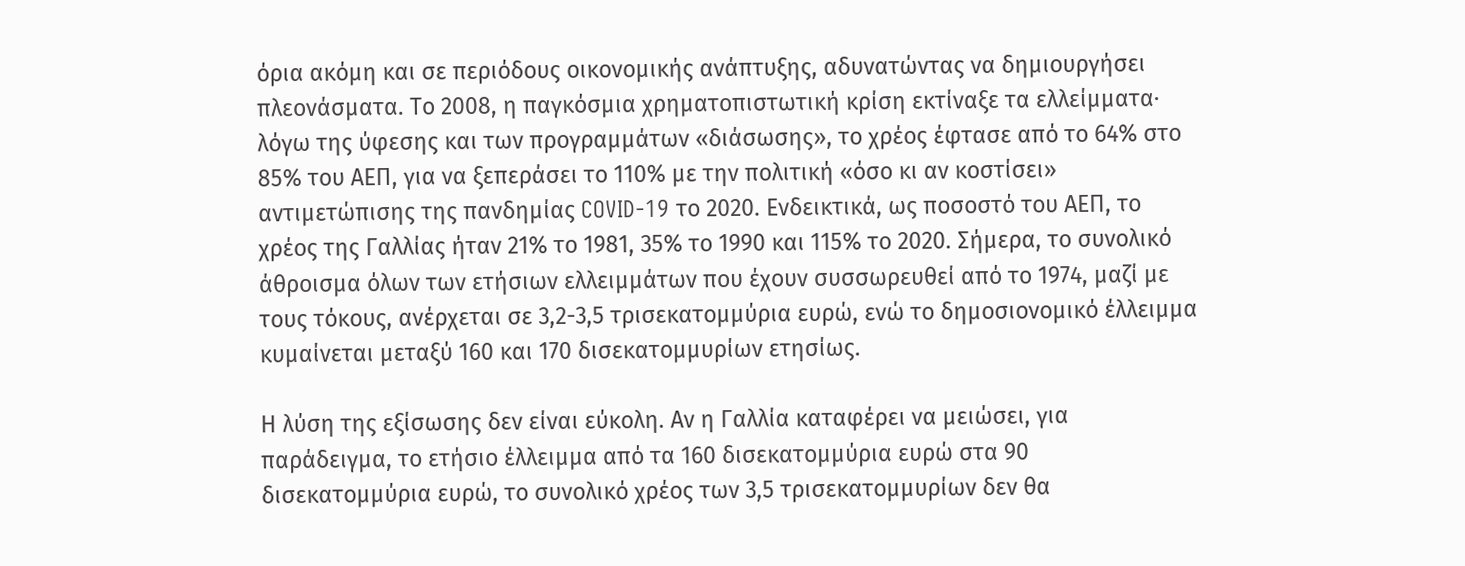όρια ακόμη και σε περιόδους οικονομικής ανάπτυξης, αδυνατώντας να δημιουργήσει πλεονάσματα. Το 2008, η παγκόσμια χρηματοπιστωτική κρίση εκτίναξε τα ελλείμματα· λόγω της ύφεσης και των προγραμμάτων «διάσωσης», το χρέος έφτασε από το 64% στο 85% του ΑΕΠ, για να ξεπεράσει το 110% με την πολιτική «όσο κι αν κοστίσει» αντιμετώπισης της πανδημίας COVID-19 το 2020. Ενδεικτικά, ως ποσοστό του ΑΕΠ, το χρέος της Γαλλίας ήταν 21% το 1981, 35% το 1990 και 115% το 2020. Σήμερα, το συνολικό άθροισμα όλων των ετήσιων ελλειμμάτων που έχουν συσσωρευθεί από το 1974, μαζί με τους τόκους, ανέρχεται σε 3,2-3,5 τρισεκατομμύρια ευρώ, ενώ το δημοσιονομικό έλλειμμα κυμαίνεται μεταξύ 160 και 170 δισεκατομμυρίων ετησίως.

Η λύση της εξίσωσης δεν είναι εύκολη. Αν η Γαλλία καταφέρει να μειώσει, για παράδειγμα, το ετήσιο έλλειμμα από τα 160 δισεκατομμύρια ευρώ στα 90 δισεκατομμύρια ευρώ, το συνολικό χρέος των 3,5 τρισεκατομμυρίων δεν θα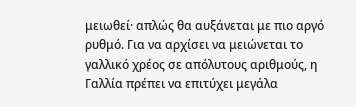μειωθεί· απλώς θα αυξάνεται με πιο αργό ρυθμό. Για να αρχίσει να μειώνεται το γαλλικό χρέος σε απόλυτους αριθμούς, η Γαλλία πρέπει να επιτύχει μεγάλα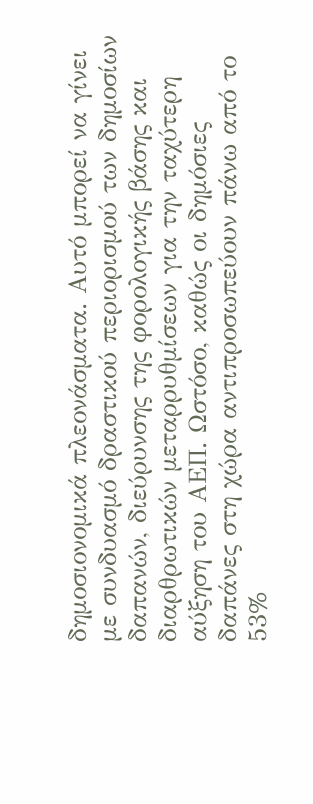δημοσιονομικά πλεονάσματα. Αυτό μπορεί να γίνει με συνδυασμό δραστικού περιορισμού των δημοσίων δαπανών, διεύρυνσης της φορολογικής βάσης και διαρθρωτικών μεταρρυθμίσεων για την ταχύτερη αύξηση του ΑΕΠ. Ωστόσο, καθώς οι δημόσιες δαπάνες στη χώρα αντιπροσωπεύουν πάνω από το 53%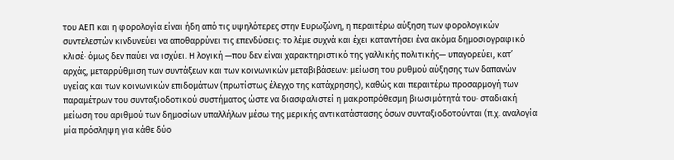του ΑΕΠ και η φορολογία είναι ήδη από τις υψηλότερες στην Ευρωζώνη, η περαιτέρω αύξηση των φορολογικών συντελεστών κινδυνεύει να αποθαρρύνει τις επενδύσεις: το λέμε συχνά και έχει καταντήσει ένα ακόμα δημοσιογραφικό κλισέ· όμως δεν παύει να ισχύει. Η λογική —που δεν είναι χαρακτηριστικό της γαλλικής πολιτικής— υπαγορεύει, κατ’ αρχάς, μεταρρύθμιση των συντάξεων και των κοινωνικών μεταβιβάσεων: μείωση του ρυθμού αύξησης των δαπανών υγείας και των κοινωνικών επιδομάτων (πρωτίστως έλεγχο της κατάχρησης), καθώς και περαιτέρω προσαρμογή των παραμέτρων του συνταξιοδοτικού συστήματος ώστε να διασφαλιστεί η μακροπρόθεσμη βιωσιμότητά του· σταδιακή μείωση του αριθμού των δημοσίων υπαλλήλων μέσω της μερικής αντικατάστασης όσων συνταξιοδοτούνται (π.χ. αναλογία μία πρόσληψη για κάθε δύο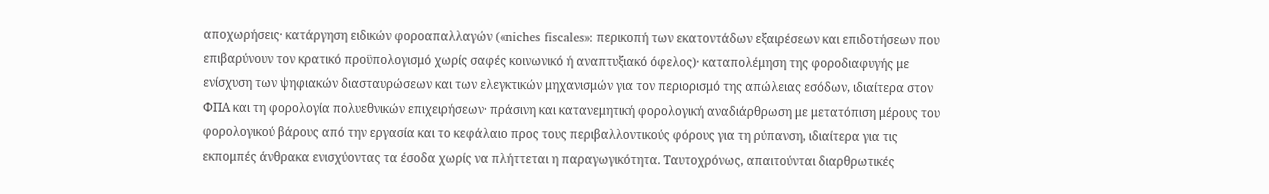αποχωρήσεις· κατάργηση ειδικών φοροαπαλλαγών («niches fiscales»: περικοπή των εκατοντάδων εξαιρέσεων και επιδοτήσεων που επιβαρύνουν τον κρατικό προϋπολογισμό χωρίς σαφές κοινωνικό ή αναπτυξιακό όφελος)· καταπολέμηση της φοροδιαφυγής με ενίσχυση των ψηφιακών διασταυρώσεων και των ελεγκτικών μηχανισμών για τον περιορισμό της απώλειας εσόδων, ιδιαίτερα στον ΦΠΑ και τη φορολογία πολυεθνικών επιχειρήσεων· πράσινη και κατανεμητική φορολογική αναδιάρθρωση με μετατόπιση μέρους του φορολογικού βάρους από την εργασία και το κεφάλαιο προς τους περιβαλλοντικούς φόρους για τη ρύπανση, ιδιαίτερα για τις εκπομπές άνθρακα ενισχύοντας τα έσοδα χωρίς να πλήττεται η παραγωγικότητα. Ταυτοχρόνως, απαιτούνται διαρθρωτικές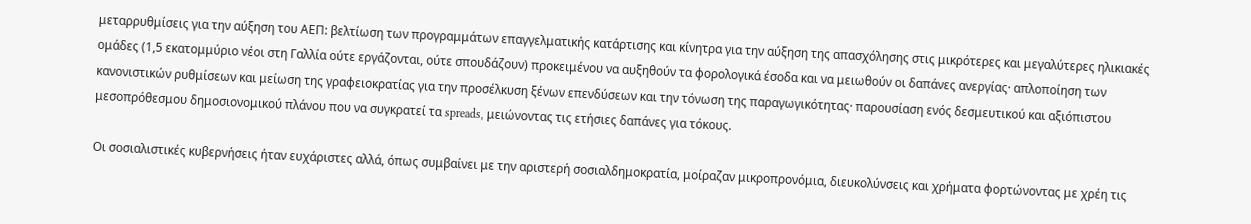μεταρρυθμίσεις για την αύξηση του ΑΕΠ: βελτίωση των προγραμμάτων επαγγελματικής κατάρτισης και κίνητρα για την αύξηση της απασχόλησης στις μικρότερες και μεγαλύτερες ηλικιακές ομάδες (1,5 εκατομμύριο νέοι στη Γαλλία ούτε εργάζονται, ούτε σπουδάζουν) προκειμένου να αυξηθούν τα φορολογικά έσοδα και να μειωθούν οι δαπάνες ανεργίας· απλοποίηση των κανονιστικών ρυθμίσεων και μείωση της γραφειοκρατίας για την προσέλκυση ξένων επενδύσεων και την τόνωση της παραγωγικότητας· παρουσίαση ενός δεσμευτικού και αξιόπιστου μεσοπρόθεσμου δημοσιονομικού πλάνου που να συγκρατεί τα spreads, μειώνοντας τις ετήσιες δαπάνες για τόκους.

Οι σοσιαλιστικές κυβερνήσεις ήταν ευχάριστες αλλά, όπως συμβαίνει με την αριστερή σοσιαλδημοκρατία, μοίραζαν μικροπρονόμια, διευκολύνσεις και χρήματα φορτώνοντας με χρέη τις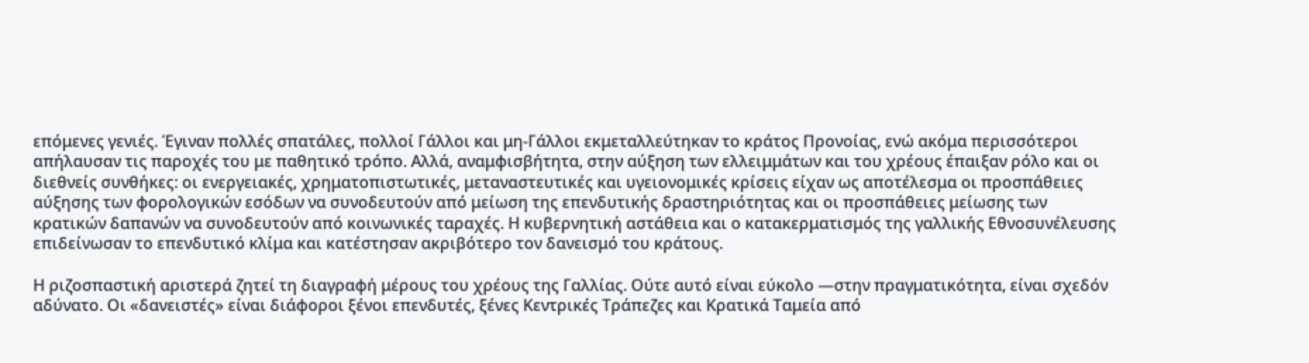επόμενες γενιές. Έγιναν πολλές σπατάλες, πολλοί Γάλλοι και μη-Γάλλοι εκμεταλλεύτηκαν το κράτος Προνοίας, ενώ ακόμα περισσότεροι απήλαυσαν τις παροχές του με παθητικό τρόπο. Αλλά, αναμφισβήτητα, στην αύξηση των ελλειμμάτων και του χρέους έπαιξαν ρόλο και οι διεθνείς συνθήκες: οι ενεργειακές, χρηματοπιστωτικές, μεταναστευτικές και υγειονομικές κρίσεις είχαν ως αποτέλεσμα οι προσπάθειες αύξησης των φορολογικών εσόδων να συνοδευτούν από μείωση της επενδυτικής δραστηριότητας και οι προσπάθειες μείωσης των κρατικών δαπανών να συνοδευτούν από κοινωνικές ταραχές. Η κυβερνητική αστάθεια και ο κατακερματισμός της γαλλικής Εθνοσυνέλευσης επιδείνωσαν το επενδυτικό κλίμα και κατέστησαν ακριβότερο τον δανεισμό του κράτους.

Η ριζοσπαστική αριστερά ζητεί τη διαγραφή μέρους του χρέους της Γαλλίας. Ούτε αυτό είναι εύκολο —στην πραγματικότητα, είναι σχεδόν αδύνατο. Οι «δανειστές» είναι διάφοροι ξένοι επενδυτές, ξένες Κεντρικές Τράπεζες και Κρατικά Ταμεία από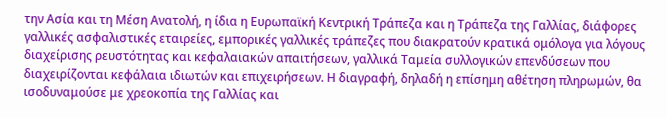την Ασία και τη Μέση Ανατολή, η ίδια η Ευρωπαϊκή Κεντρική Τράπεζα και η Τράπεζα της Γαλλίας, διάφορες γαλλικές ασφαλιστικές εταιρείες, εμπορικές γαλλικές τράπεζες που διακρατούν κρατικά ομόλογα για λόγους διαχείρισης ρευστότητας και κεφαλαιακών απαιτήσεων, γαλλικά Ταμεία συλλογικών επενδύσεων που διαχειρίζονται κεφάλαια ιδιωτών και επιχειρήσεων. Η διαγραφή, δηλαδή η επίσημη αθέτηση πληρωμών, θα ισοδυναμούσε με χρεοκοπία της Γαλλίας και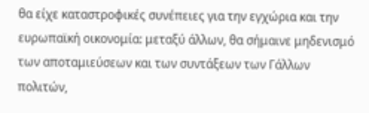θα είχε καταστροφικές συνέπειες για την εγχώρια και την ευρωπαϊκή οικονομία: μεταξύ άλλων, θα σήμαινε μηδενισμό των αποταμιεύσεων και των συντάξεων των Γάλλων πολιτών,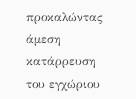προκαλώντας άμεση κατάρρευση του εγχώριου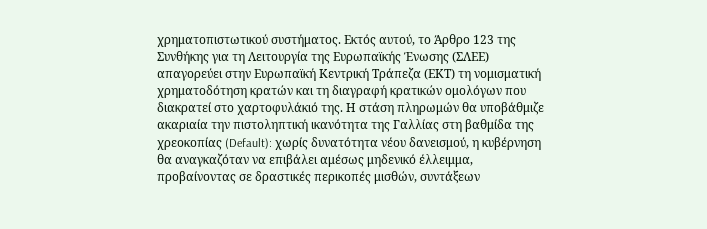χρηματοπιστωτικού συστήματος. Εκτός αυτού, το Άρθρο 123 της Συνθήκης για τη Λειτουργία της Ευρωπαϊκής Ένωσης (ΣΛΕΕ) απαγορεύει στην Ευρωπαϊκή Κεντρική Τράπεζα (ΕΚΤ) τη νομισματική χρηματοδότηση κρατών και τη διαγραφή κρατικών ομολόγων που διακρατεί στο χαρτοφυλάκιό της. Η στάση πληρωμών θα υποβάθμιζε ακαριαία την πιστοληπτική ικανότητα της Γαλλίας στη βαθμίδα της χρεοκοπίας (Default): χωρίς δυνατότητα νέου δανεισμού, η κυβέρνηση θα αναγκαζόταν να επιβάλει αμέσως μηδενικό έλλειμμα, προβαίνοντας σε δραστικές περικοπές μισθών, συντάξεων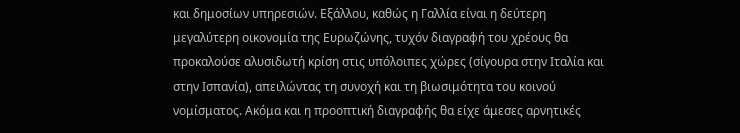και δημοσίων υπηρεσιών. Εξάλλου, καθώς η Γαλλία είναι η δεύτερη μεγαλύτερη οικονομία της Ευρωζώνης, τυχόν διαγραφή του χρέους θα προκαλούσε αλυσιδωτή κρίση στις υπόλοιπες χώρες (σίγουρα στην Ιταλία και στην Ισπανία), απειλώντας τη συνοχή και τη βιωσιμότητα του κοινού νομίσματος. Ακόμα και η προοπτική διαγραφής θα είχε άμεσες αρνητικές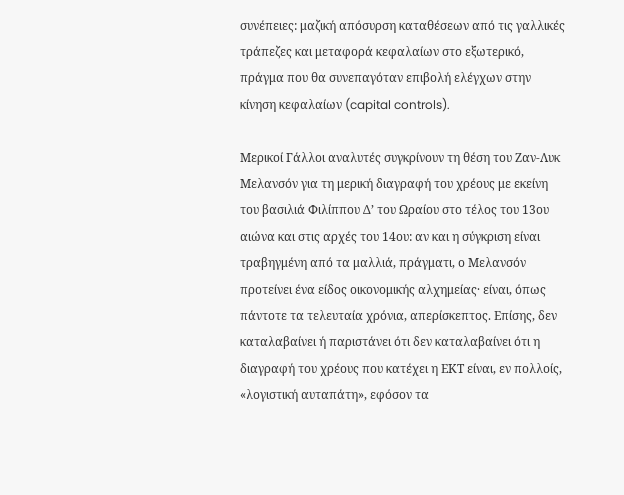συνέπειες: μαζική απόσυρση καταθέσεων από τις γαλλικές τράπεζες και μεταφορά κεφαλαίων στο εξωτερικό, πράγμα που θα συνεπαγόταν επιβολή ελέγχων στην κίνηση κεφαλαίων (capital controls).

Μερικοί Γάλλοι αναλυτές συγκρίνουν τη θέση του Ζαν-Λυκ Μελανσόν για τη μερική διαγραφή του χρέους με εκείνη του βασιλιά Φιλίππου Δ’ του Ωραίου στο τέλος του 13ου αιώνα και στις αρχές του 14ου: αν και η σύγκριση είναι τραβηγμένη από τα μαλλιά, πράγματι, ο Μελανσόν προτείνει ένα είδος οικονομικής αλχημείας· είναι, όπως πάντοτε τα τελευταία χρόνια, απερίσκεπτος. Επίσης, δεν καταλαβαίνει ή παριστάνει ότι δεν καταλαβαίνει ότι η διαγραφή του χρέους που κατέχει η ΕΚΤ είναι, εν πολλοίς, «λογιστική αυταπάτη», εφόσον τα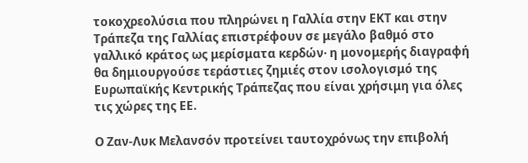τοκοχρεολύσια που πληρώνει η Γαλλία στην ΕΚΤ και στην Τράπεζα της Γαλλίας επιστρέφουν σε μεγάλο βαθμό στο γαλλικό κράτος ως μερίσματα κερδών· η μονομερής διαγραφή θα δημιουργούσε τεράστιες ζημιές στον ισολογισμό της Ευρωπαϊκής Κεντρικής Τράπεζας που είναι χρήσιμη για όλες τις χώρες της ΕΕ.

Ο Ζαν-Λυκ Μελανσόν προτείνει ταυτοχρόνως την επιβολή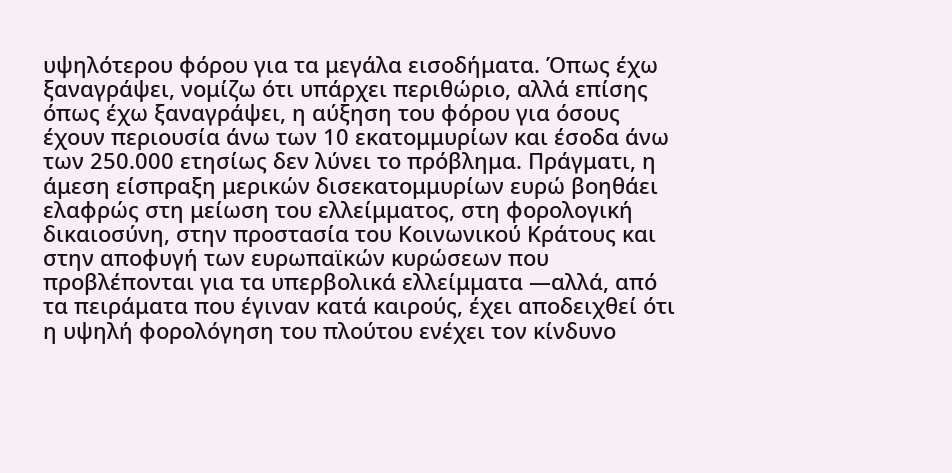υψηλότερου φόρου για τα μεγάλα εισοδήματα. Όπως έχω ξαναγράψει, νομίζω ότι υπάρχει περιθώριο, αλλά επίσης όπως έχω ξαναγράψει, η αύξηση του φόρου για όσους έχουν περιουσία άνω των 10 εκατομμυρίων και έσοδα άνω των 250.000 ετησίως δεν λύνει το πρόβλημα. Πράγματι, η άμεση είσπραξη μερικών δισεκατομμυρίων ευρώ βοηθάει ελαφρώς στη μείωση του ελλείμματος, στη φορολογική δικαιοσύνη, στην προστασία του Κοινωνικού Κράτους και στην αποφυγή των ευρωπαϊκών κυρώσεων που προβλέπονται για τα υπερβολικά ελλείμματα —αλλά, από τα πειράματα που έγιναν κατά καιρούς, έχει αποδειχθεί ότι η υψηλή φορολόγηση του πλούτου ενέχει τον κίνδυνο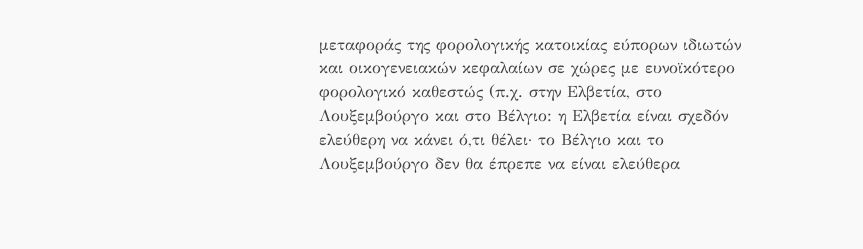μεταφοράς της φορολογικής κατοικίας εύπορων ιδιωτών και οικογενειακών κεφαλαίων σε χώρες με ευνοϊκότερο φορολογικό καθεστώς (π.χ. στην Ελβετία, στο Λουξεμβούργο και στο Βέλγιο: η Ελβετία είναι σχεδόν ελεύθερη να κάνει ό,τι θέλει· το Βέλγιο και το Λουξεμβούργο δεν θα έπρεπε να είναι ελεύθερα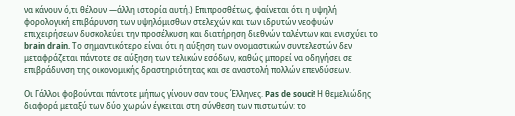να κάνουν ό,τι θέλουν —άλλη ιστορία αυτή.) Επιπροσθέτως, φαίνεται ότι η υψηλή φορολογική επιβάρυνση των υψηλόμισθων στελεχών και των ιδρυτών νεοφυών επιχειρήσεων δυσκολεύει την προσέλκυση και διατήρηση διεθνών ταλέντων και ενισχύει το  brain drain. Το σημαντικότερο είναι ότι η αύξηση των ονομαστικών συντελεστών δεν μεταφράζεται πάντοτε σε αύξηση των τελικών εσόδων, καθώς μπορεί να οδηγήσει σε επιβράδυνση της οικονομικής δραστηριότητας και σε αναστολή πολλών επενδύσεων.

Οι Γάλλοι φοβούνται πάντοτε μήπως γίνουν σαν τους Έλληνες. Pas de souci! Η θεμελιώδης διαφορά μεταξύ των δύο χωρών έγκειται στη σύνθεση των πιστωτών: το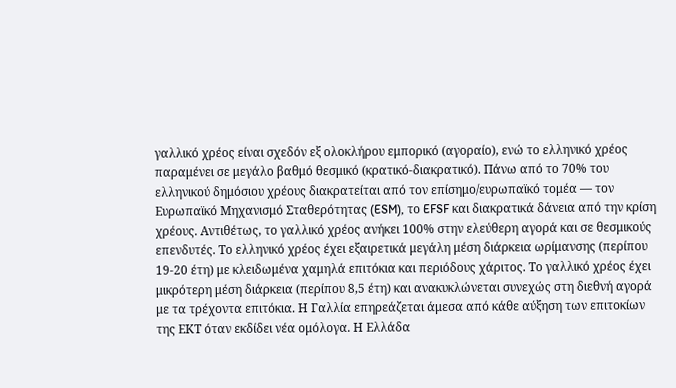γαλλικό χρέος είναι σχεδόν εξ ολοκλήρου εμπορικό (αγοραίο), ενώ το ελληνικό χρέος παραμένει σε μεγάλο βαθμό θεσμικό (κρατικό-διακρατικό). Πάνω από το 70% του ελληνικού δημόσιου χρέους διακρατείται από τον επίσημο/ευρωπαϊκό τομέα — τον Ευρωπαϊκό Μηχανισμό Σταθερότητας (ESM), το EFSF και διακρατικά δάνεια από την κρίση χρέους. Αντιθέτως, το γαλλικό χρέος ανήκει 100% στην ελεύθερη αγορά και σε θεσμικούς επενδυτές. Το ελληνικό χρέος έχει εξαιρετικά μεγάλη μέση διάρκεια ωρίμανσης (περίπου 19-20 έτη) με κλειδωμένα χαμηλά επιτόκια και περιόδους χάριτος. Το γαλλικό χρέος έχει μικρότερη μέση διάρκεια (περίπου 8,5 έτη) και ανακυκλώνεται συνεχώς στη διεθνή αγορά με τα τρέχοντα επιτόκια. Η Γαλλία επηρεάζεται άμεσα από κάθε αύξηση των επιτοκίων της ΕΚΤ όταν εκδίδει νέα ομόλογα. Η Ελλάδα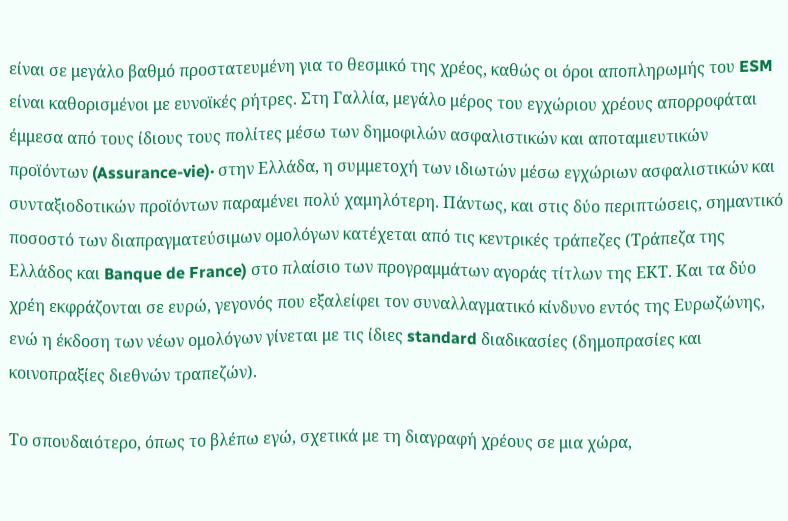είναι σε μεγάλο βαθμό προστατευμένη για το θεσμικό της χρέος, καθώς οι όροι αποπληρωμής του ESM είναι καθορισμένοι με ευνοϊκές ρήτρες. Στη Γαλλία, μεγάλο μέρος του εγχώριου χρέους απορροφάται έμμεσα από τους ίδιους τους πολίτες μέσω των δημοφιλών ασφαλιστικών και αποταμιευτικών προϊόντων (Assurance-vie)· στην Ελλάδα, η συμμετοχή των ιδιωτών μέσω εγχώριων ασφαλιστικών και συνταξιοδοτικών προϊόντων παραμένει πολύ χαμηλότερη. Πάντως, και στις δύο περιπτώσεις, σημαντικό ποσοστό των διαπραγματεύσιμων ομολόγων κατέχεται από τις κεντρικές τράπεζες (Τράπεζα της Ελλάδος και Banque de France) στο πλαίσιο των προγραμμάτων αγοράς τίτλων της ΕΚΤ. Και τα δύο χρέη εκφράζονται σε ευρώ, γεγονός που εξαλείφει τον συναλλαγματικό κίνδυνο εντός της Ευρωζώνης, ενώ η έκδοση των νέων ομολόγων γίνεται με τις ίδιες standard διαδικασίες (δημοπρασίες και κοινοπραξίες διεθνών τραπεζών).

Το σπουδαιότερο, όπως το βλέπω εγώ, σχετικά με τη διαγραφή χρέους σε μια χώρα,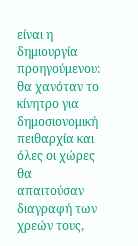είναι η δημιουργία προηγούμενου: θα χανόταν το κίνητρο για δημοσιονομική πειθαρχία και όλες οι χώρες θα απαιτούσαν διαγραφή των χρεών τους,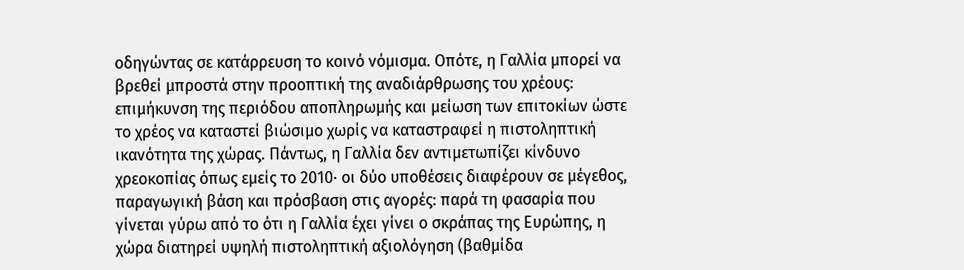οδηγώντας σε κατάρρευση το κοινό νόμισμα. Οπότε, η Γαλλία μπορεί να βρεθεί μπροστά στην προοπτική της αναδιάρθρωσης του χρέους: επιμήκυνση της περιόδου αποπληρωμής και μείωση των επιτοκίων ώστε το χρέος να καταστεί βιώσιμο χωρίς να καταστραφεί η πιστοληπτική ικανότητα της χώρας. Πάντως, η Γαλλία δεν αντιμετωπίζει κίνδυνο χρεοκοπίας όπως εμείς το 2010· οι δύο υποθέσεις διαφέρουν σε μέγεθος, παραγωγική βάση και πρόσβαση στις αγορές: παρά τη φασαρία που γίνεται γύρω από το ότι η Γαλλία έχει γίνει ο σκράπας της Ευρώπης, η χώρα διατηρεί υψηλή πιστοληπτική αξιολόγηση (βαθμίδα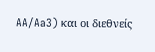AA/Aa3) και οι διεθνείς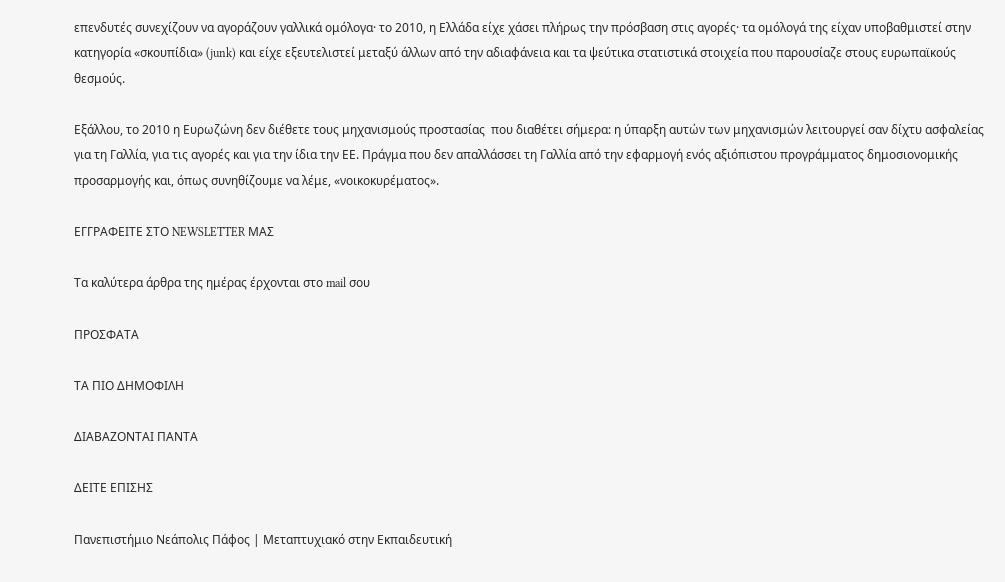επενδυτές συνεχίζουν να αγοράζουν γαλλικά ομόλογα· το 2010, η Ελλάδα είχε χάσει πλήρως την πρόσβαση στις αγορές· τα ομόλογά της είχαν υποβαθμιστεί στην κατηγορία «σκουπίδια» (junk) και είχε εξευτελιστεί μεταξύ άλλων από την αδιαφάνεια και τα ψεύτικα στατιστικά στοιχεία που παρουσίαζε στους ευρωπαϊκούς θεσμούς.

Εξάλλου, το 2010 η Ευρωζώνη δεν διέθετε τους μηχανισμούς προστασίας  που διαθέτει σήμερα: η ύπαρξη αυτών των μηχανισμών λειτουργεί σαν δίχτυ ασφαλείας για τη Γαλλία, για τις αγορές και για την ίδια την ΕΕ. Πράγμα που δεν απαλλάσσει τη Γαλλία από την εφαρμογή ενός αξιόπιστου προγράμματος δημοσιονομικής προσαρμογής και, όπως συνηθίζουμε να λέμε, «νοικοκυρέματος».

ΕΓΓΡΑΦΕΙΤΕ ΣΤΟ NEWSLETTER ΜΑΣ

Tα καλύτερα άρθρα της ημέρας έρχονται στο mail σου

ΠΡΟΣΦΑΤΑ

ΤΑ ΠΙΟ ΔΗΜΟΦΙΛΗ

ΔΙΑΒΑΖΟΝΤΑΙ ΠΑΝΤΑ

ΔΕΙΤΕ ΕΠΙΣΗΣ

Πανεπιστήμιο Νεάπολις Πάφος | Μεταπτυχιακό στην Εκπαιδευτική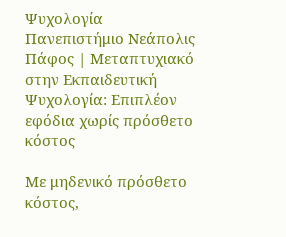Ψυχολογία
Πανεπιστήμιο Νεάπολις Πάφος | Μεταπτυχιακό στην Εκπαιδευτική Ψυχολογία: Επιπλέον εφόδια χωρίς πρόσθετο κόστος

Με μηδενικό πρόσθετο κόστος,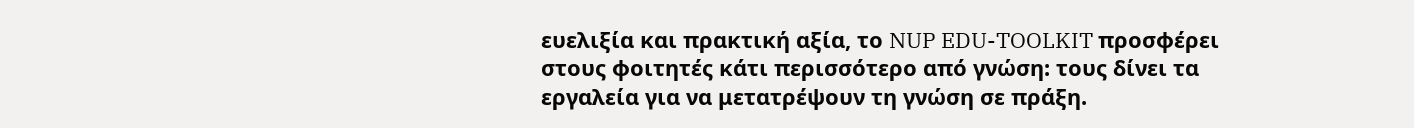ευελιξία και πρακτική αξία, το NUP EDU-TOOLKIT προσφέρει στους φοιτητές κάτι περισσότερο από γνώση: τους δίνει τα εργαλεία για να μετατρέψουν τη γνώση σε πράξη.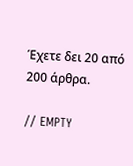Έχετε δει 20 από 200 άρθρα.

// EMPTY